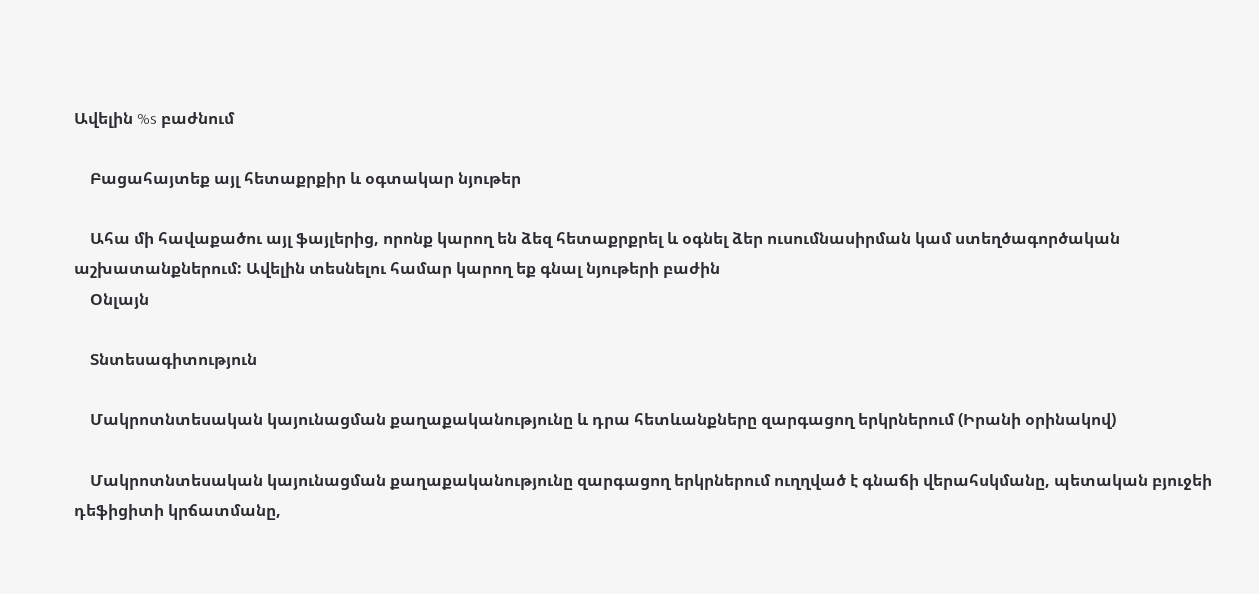Ավելին %s բաժնում

    Բացահայտեք այլ հետաքրքիր և օգտակար նյութեր

    Ահա մի հավաքածու այլ ֆայլերից, որոնք կարող են ձեզ հետաքրքրել և օգնել ձեր ուսումնասիրման կամ ստեղծագործական աշխատանքներում: Ավելին տեսնելու համար կարող եք գնալ նյութերի բաժին
    Օնլայն

    Տնտեսագիտություն

    Մակրոտնտեսական կայունացման քաղաքականությունը և դրա հետևանքները զարգացող երկրներում (Իրանի օրինակով)

    Մակրոտնտեսական կայունացման քաղաքականությունը զարգացող երկրներում ուղղված է գնաճի վերահսկմանը, պետական բյուջեի դեֆիցիտի կրճատմանը,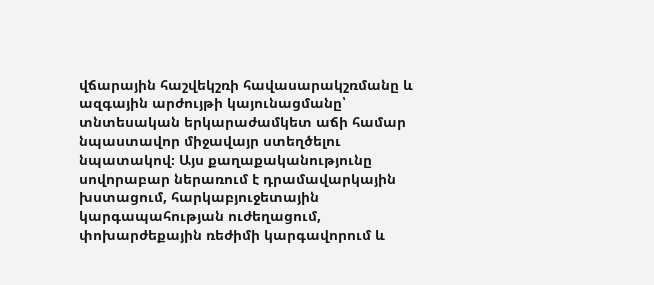վճարային հաշվեկշռի հավասարակշռմանը և ազգային արժույթի կայունացմանը՝ տնտեսական երկարաժամկետ աճի համար նպաստավոր միջավայր ստեղծելու նպատակով։ Այս քաղաքականությունը սովորաբար ներառում է դրամավարկային խստացում, հարկաբյուջետային կարգապահության ուժեղացում, փոխարժեքային ռեժիմի կարգավորում և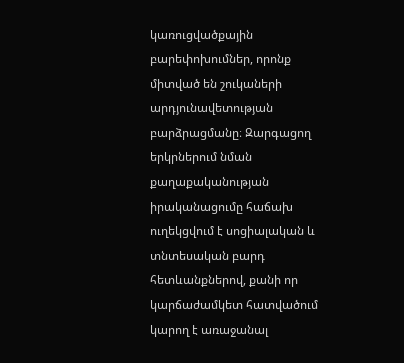կառուցվածքային բարեփոխումներ, որոնք միտված են շուկաների արդյունավետության բարձրացմանը։ Զարգացող երկրներում նման քաղաքականության իրականացումը հաճախ ուղեկցվում է սոցիալական և տնտեսական բարդ հետևանքներով, քանի որ կարճաժամկետ հատվածում կարող է առաջանալ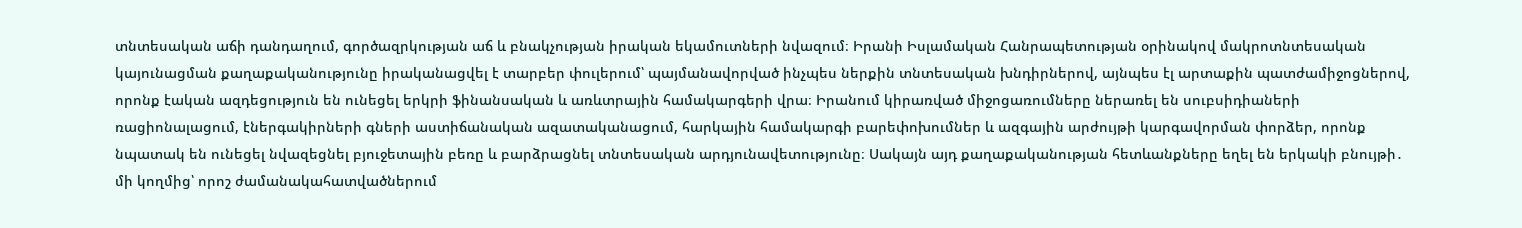տնտեսական աճի դանդաղում, գործազրկության աճ և բնակչության իրական եկամուտների նվազում։ Իրանի Իսլամական Հանրապետության օրինակով մակրոտնտեսական կայունացման քաղաքականությունը իրականացվել է տարբեր փուլերում՝ պայմանավորված ինչպես ներքին տնտեսական խնդիրներով, այնպես էլ արտաքին պատժամիջոցներով, որոնք էական ազդեցություն են ունեցել երկրի ֆինանսական և առևտրային համակարգերի վրա։ Իրանում կիրառված միջոցառումները ներառել են սուբսիդիաների ռացիոնալացում, էներգակիրների գների աստիճանական ազատականացում, հարկային համակարգի բարեփոխումներ և ազգային արժույթի կարգավորման փորձեր, որոնք նպատակ են ունեցել նվազեցնել բյուջետային բեռը և բարձրացնել տնտեսական արդյունավետությունը։ Սակայն այդ քաղաքականության հետևանքները եղել են երկակի բնույթի․ մի կողմից՝ որոշ ժամանակահատվածներում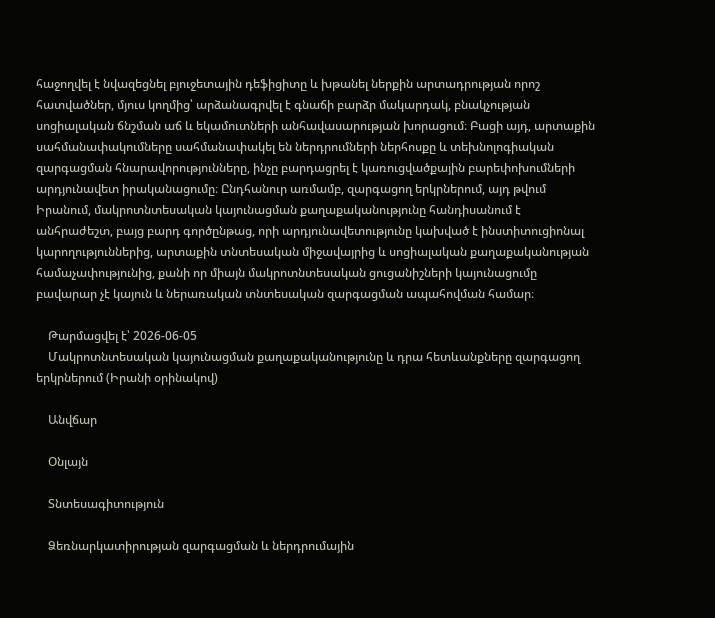հաջողվել է նվազեցնել բյուջետային դեֆիցիտը և խթանել ներքին արտադրության որոշ հատվածներ, մյուս կողմից՝ արձանագրվել է գնաճի բարձր մակարդակ, բնակչության սոցիալական ճնշման աճ և եկամուտների անհավասարության խորացում։ Բացի այդ, արտաքին սահմանափակումները սահմանափակել են ներդրումների ներհոսքը և տեխնոլոգիական զարգացման հնարավորությունները, ինչը բարդացրել է կառուցվածքային բարեփոխումների արդյունավետ իրականացումը։ Ընդհանուր առմամբ, զարգացող երկրներում, այդ թվում Իրանում, մակրոտնտեսական կայունացման քաղաքականությունը հանդիսանում է անհրաժեշտ, բայց բարդ գործընթաց, որի արդյունավետությունը կախված է ինստիտուցիոնալ կարողություններից, արտաքին տնտեսական միջավայրից և սոցիալական քաղաքականության համաչափությունից, քանի որ միայն մակրոտնտեսական ցուցանիշների կայունացումը բավարար չէ կայուն և ներառական տնտեսական զարգացման ապահովման համար։

    Թարմացվել է՝ 2026-06-05
    Մակրոտնտեսական կայունացման քաղաքականությունը և դրա հետևանքները զարգացող երկրներում (Իրանի օրինակով)

    Անվճար

    Օնլայն

    Տնտեսագիտություն

    Ձեռնարկատիրության զարգացման և ներդրումային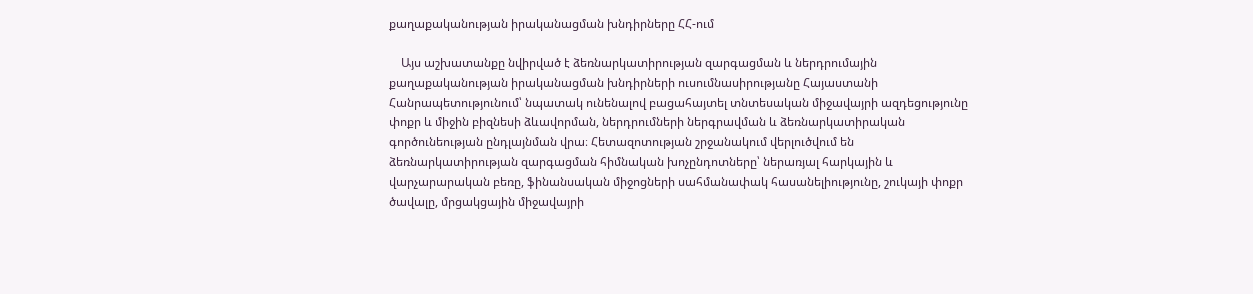քաղաքականության իրականացման խնդիրները ՀՀ-ում

    Այս աշխատանքը նվիրված է ձեռնարկատիրության զարգացման և ներդրումային քաղաքականության իրականացման խնդիրների ուսումնասիրությանը Հայաստանի Հանրապետությունում՝ նպատակ ունենալով բացահայտել տնտեսական միջավայրի ազդեցությունը փոքր և միջին բիզնեսի ձևավորման, ներդրումների ներգրավման և ձեռնարկատիրական գործունեության ընդլայնման վրա։ Հետազոտության շրջանակում վերլուծվում են ձեռնարկատիրության զարգացման հիմնական խոչընդոտները՝ ներառյալ հարկային և վարչարարական բեռը, ֆինանսական միջոցների սահմանափակ հասանելիությունը, շուկայի փոքր ծավալը, մրցակցային միջավայրի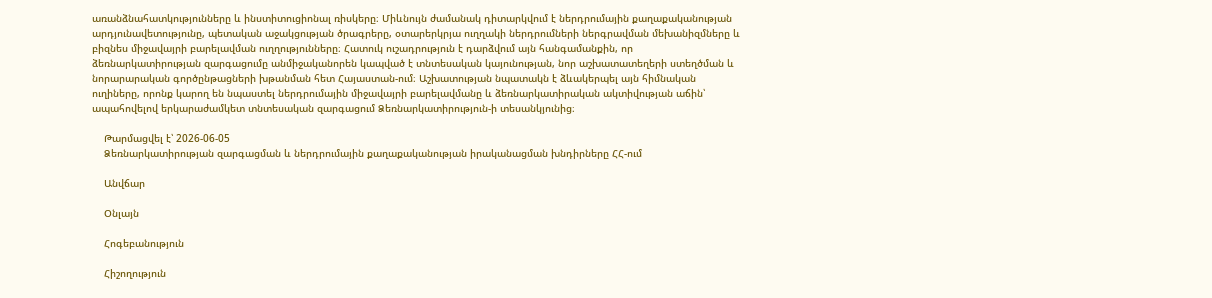առանձնահատկությունները և ինստիտուցիոնալ ռիսկերը։ Միևնույն ժամանակ դիտարկվում է ներդրումային քաղաքականության արդյունավետությունը, պետական աջակցության ծրագրերը, օտարերկրյա ուղղակի ներդրումների ներգրավման մեխանիզմները և բիզնես միջավայրի բարելավման ուղղությունները։ Հատուկ ուշադրություն է դարձվում այն հանգամանքին, որ ձեռնարկատիրության զարգացումը անմիջականորեն կապված է տնտեսական կայունության, նոր աշխատատեղերի ստեղծման և նորարարական գործընթացների խթանման հետ Հայաստան-ում։ Աշխատության նպատակն է ձևակերպել այն հիմնական ուղիները, որոնք կարող են նպաստել ներդրումային միջավայրի բարելավմանը և ձեռնարկատիրական ակտիվության աճին՝ ապահովելով երկարաժամկետ տնտեսական զարգացում Ձեռնարկատիրություն-ի տեսանկյունից։

    Թարմացվել է՝ 2026-06-05
    Ձեռնարկատիրության զարգացման և ներդրումային քաղաքականության իրականացման խնդիրները ՀՀ-ում

    Անվճար

    Օնլայն

    Հոգեբանություն

    Հիշողություն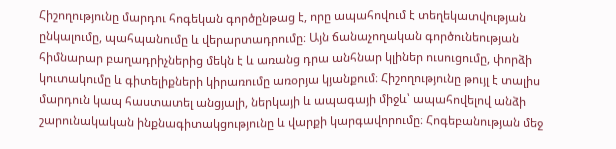Հիշողությունը մարդու հոգեկան գործընթաց է, որը ապահովում է տեղեկատվության ընկալումը, պահպանումը և վերարտադրումը։ Այն ճանաչողական գործունեության հիմնարար բաղադրիչներից մեկն է և առանց դրա անհնար կլիներ ուսուցումը, փորձի կուտակումը և գիտելիքների կիրառումը առօրյա կյանքում։ Հիշողությունը թույլ է տալիս մարդուն կապ հաստատել անցյալի, ներկայի և ապագայի միջև՝ ապահովելով անձի շարունակական ինքնագիտակցությունը և վարքի կարգավորումը։ Հոգեբանության մեջ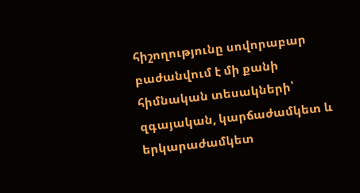հիշողությունը սովորաբար բաժանվում է մի քանի հիմնական տեսակների՝ զգայական, կարճաժամկետ և երկարաժամկետ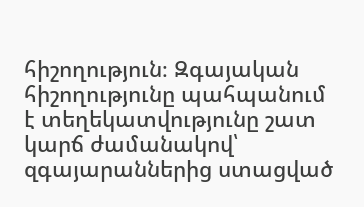հիշողություն։ Զգայական հիշողությունը պահպանում է տեղեկատվությունը շատ կարճ ժամանակով՝ զգայարաններից ստացված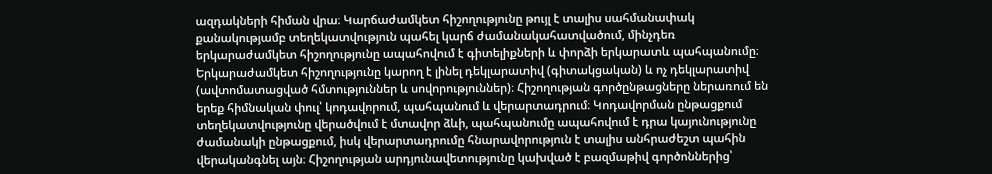ազդակների հիման վրա։ Կարճաժամկետ հիշողությունը թույլ է տալիս սահմանափակ քանակությամբ տեղեկատվություն պահել կարճ ժամանակահատվածում, մինչդեռ երկարաժամկետ հիշողությունը ապահովում է գիտելիքների և փորձի երկարատև պահպանումը։ Երկարաժամկետ հիշողությունը կարող է լինել դեկլարատիվ (գիտակցական) և ոչ դեկլարատիվ (ավտոմատացված հմտություններ և սովորություններ)։ Հիշողության գործընթացները ներառում են երեք հիմնական փուլ՝ կոդավորում, պահպանում և վերարտադրում։ Կոդավորման ընթացքում տեղեկատվությունը վերածվում է մտավոր ձևի, պահպանումը ապահովում է դրա կայունությունը ժամանակի ընթացքում, իսկ վերարտադրումը հնարավորություն է տալիս անհրաժեշտ պահին վերականգնել այն։ Հիշողության արդյունավետությունը կախված է բազմաթիվ գործոններից՝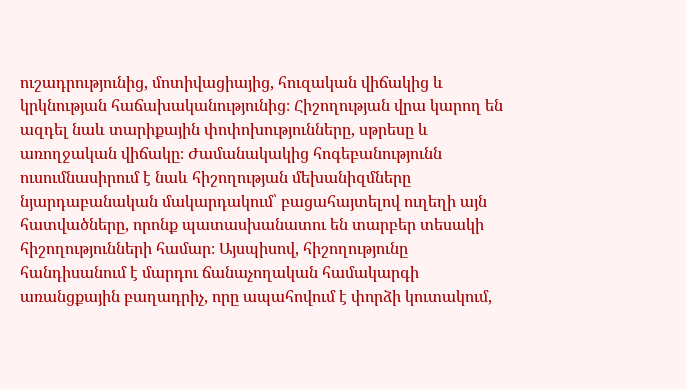ուշադրությունից, մոտիվացիայից, հուզական վիճակից և կրկնության հաճախականությունից։ Հիշողության վրա կարող են ազդել նաև տարիքային փոփոխությունները, սթրեսը և առողջական վիճակը։ Ժամանակակից հոգեբանությունն ուսումնասիրում է նաև հիշողության մեխանիզմները նյարդաբանական մակարդակում՝ բացահայտելով ուղեղի այն հատվածները, որոնք պատասխանատու են տարբեր տեսակի հիշողությունների համար։ Այսպիսով, հիշողությունը հանդիսանում է մարդու ճանաչողական համակարգի առանցքային բաղադրիչ, որը ապահովում է փորձի կուտակում,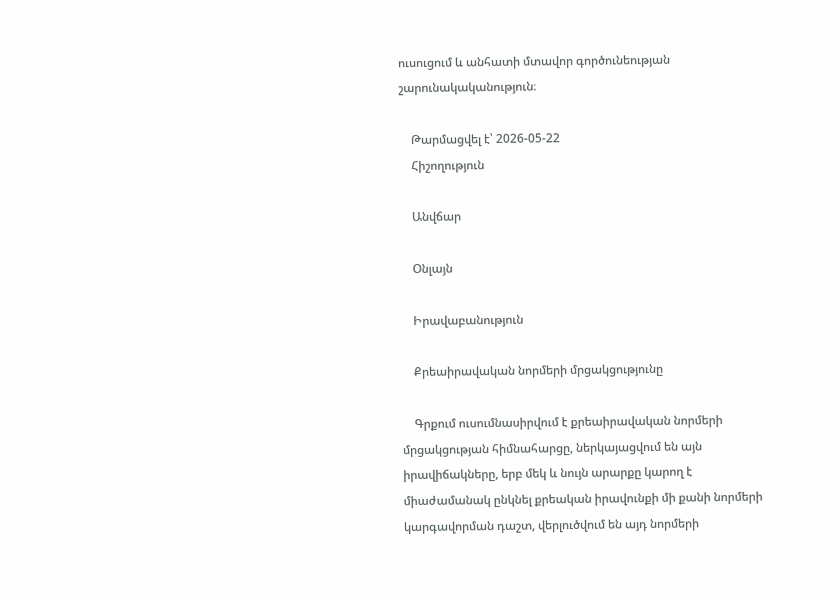ուսուցում և անհատի մտավոր գործունեության շարունակականություն։

    Թարմացվել է՝ 2026-05-22
    Հիշողություն

    Անվճար

    Օնլայն

    Իրավաբանություն

    Քրեաիրավական նորմերի մրցակցությունը

    Գրքում ուսումնասիրվում է քրեաիրավական նորմերի մրցակցության հիմնահարցը, ներկայացվում են այն իրավիճակները, երբ մեկ և նույն արարքը կարող է միաժամանակ ընկնել քրեական իրավունքի մի քանի նորմերի կարգավորման դաշտ, վերլուծվում են այդ նորմերի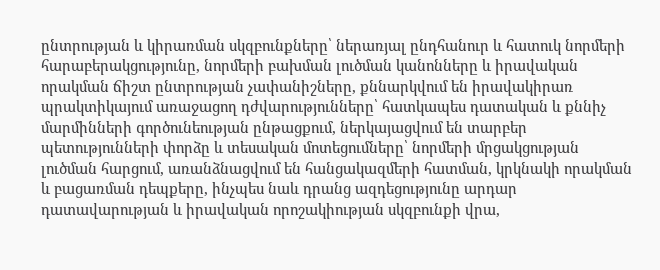ընտրության և կիրառման սկզբունքները՝ ներառյալ ընդհանուր և հատուկ նորմերի հարաբերակցությունը, նորմերի բախման լուծման կանոնները և իրավական որակման ճիշտ ընտրության չափանիշները, քննարկվում են իրավակիրառ պրակտիկայում առաջացող դժվարությունները՝ հատկապես դատական և քննիչ մարմինների գործունեության ընթացքում, ներկայացվում են տարբեր պետությունների փորձը և տեսական մոտեցումները՝ նորմերի մրցակցության լուծման հարցում, առանձնացվում են հանցակազմերի հատման, կրկնակի որակման և բացառման դեպքերը, ինչպես նաև դրանց ազդեցությունը արդար դատավարության և իրավական որոշակիության սկզբունքի վրա,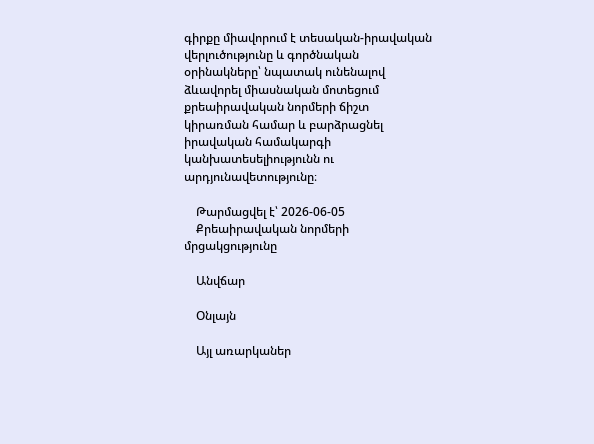գիրքը միավորում է տեսական-իրավական վերլուծությունը և գործնական օրինակները՝ նպատակ ունենալով ձևավորել միասնական մոտեցում քրեաիրավական նորմերի ճիշտ կիրառման համար և բարձրացնել իրավական համակարգի կանխատեսելիությունն ու արդյունավետությունը։

    Թարմացվել է՝ 2026-06-05
    Քրեաիրավական նորմերի մրցակցությունը

    Անվճար

    Օնլայն

    Այլ առարկաներ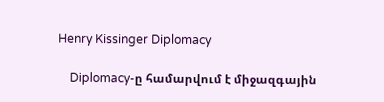Henry Kissinger Diplomacy

    Diplomacy-ը համարվում է միջազգային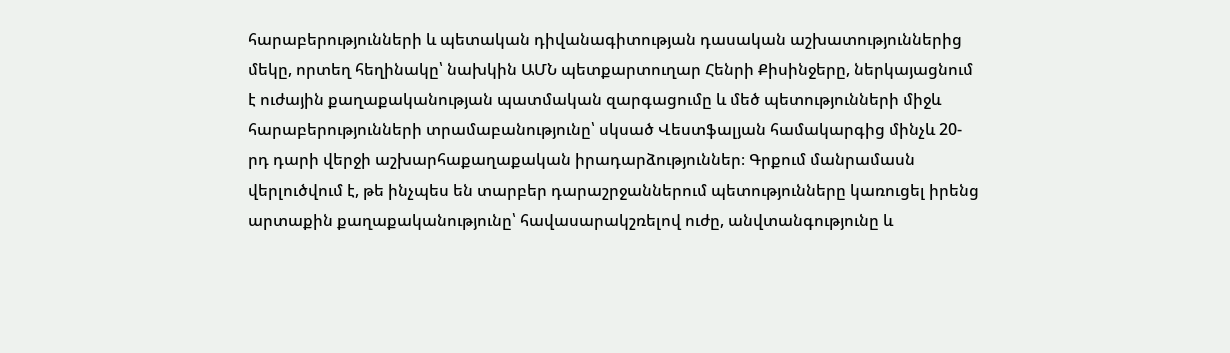հարաբերությունների և պետական դիվանագիտության դասական աշխատություններից մեկը, որտեղ հեղինակը՝ նախկին ԱՄՆ պետքարտուղար Հենրի Քիսինջերը, ներկայացնում է ուժային քաղաքականության պատմական զարգացումը և մեծ պետությունների միջև հարաբերությունների տրամաբանությունը՝ սկսած Վեստֆալյան համակարգից մինչև 20-րդ դարի վերջի աշխարհաքաղաքական իրադարձություններ։ Գրքում մանրամասն վերլուծվում է, թե ինչպես են տարբեր դարաշրջաններում պետությունները կառուցել իրենց արտաքին քաղաքականությունը՝ հավասարակշռելով ուժը, անվտանգությունը և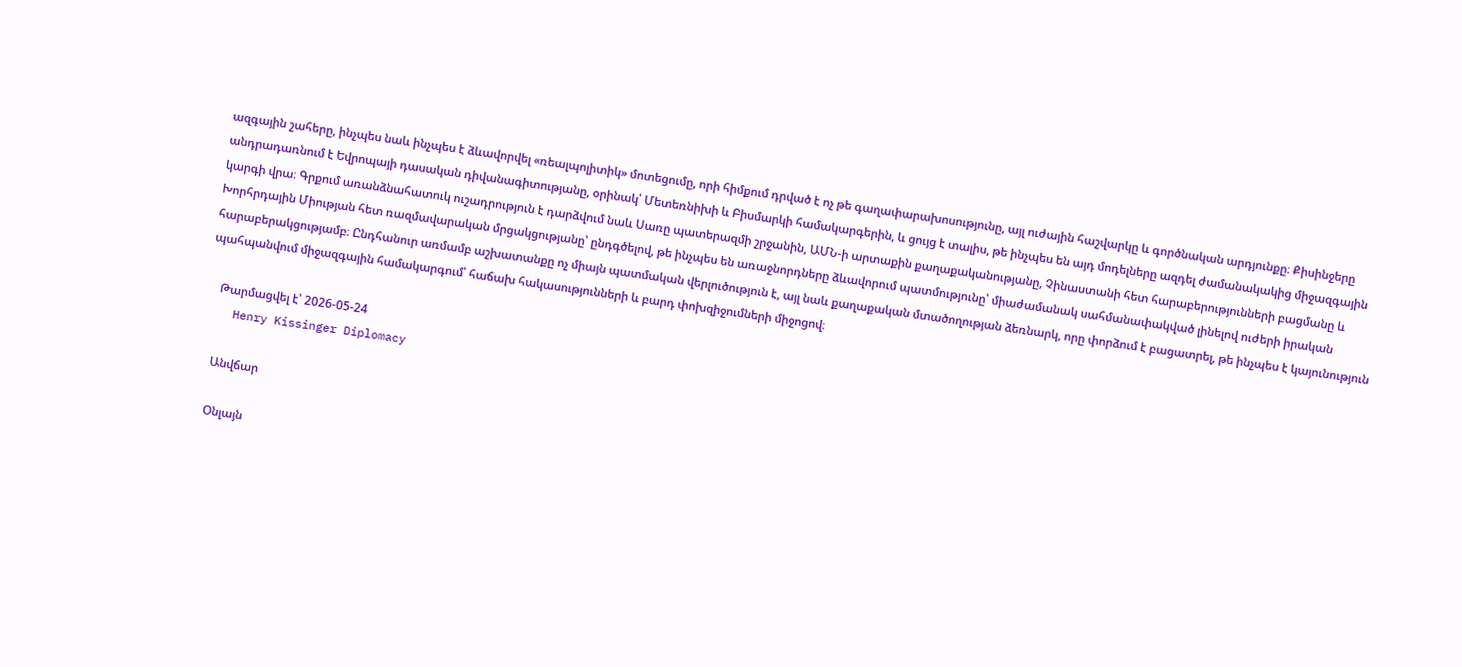ազգային շահերը, ինչպես նաև ինչպես է ձևավորվել «ռեալպոլիտիկ» մոտեցումը, որի հիմքում դրված է ոչ թե գաղափարախոսությունը, այլ ուժային հաշվարկը և գործնական արդյունքը։ Քիսինջերը անդրադառնում է Եվրոպայի դասական դիվանագիտությանը, օրինակ՝ Մետեռնիխի և Բիսմարկի համակարգերին, և ցույց է տալիս, թե ինչպես են այդ մոդելները ազդել ժամանակակից միջազգային կարգի վրա։ Գրքում առանձնահատուկ ուշադրություն է դարձվում նաև Սառը պատերազմի շրջանին, ԱՄՆ-ի արտաքին քաղաքականությանը, Չինաստանի հետ հարաբերությունների բացմանը և Խորհրդային Միության հետ ռազմավարական մրցակցությանը՝ ընդգծելով, թե ինչպես են առաջնորդները ձևավորում պատմությունը՝ միաժամանակ սահմանափակված լինելով ուժերի իրական հարաբերակցությամբ։ Ընդհանուր առմամբ աշխատանքը ոչ միայն պատմական վերլուծություն է, այլ նաև քաղաքական մտածողության ձեռնարկ, որը փորձում է բացատրել, թե ինչպես է կայունություն պահպանվում միջազգային համակարգում՝ հաճախ հակասությունների և բարդ փոխզիջումների միջոցով։

    Թարմացվել է՝ 2026-05-24
    Henry Kissinger Diplomacy

    Անվճար

    Օնլայն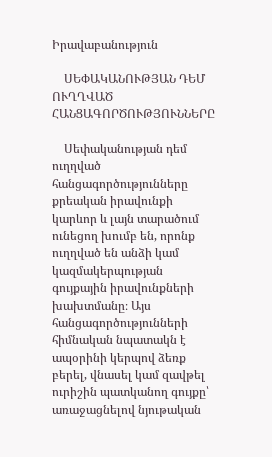Իրավաբանություն

    ՍԵՓԱԿԱՆՈՒԹՅԱՆ ԴԵՄ ՈՒՂՂՎԱԾ ՀԱՆՑԱԳՈՐԾՈՒԹՅՈՒՆՆԵՐԸ

    Սեփականության դեմ ուղղված հանցագործությունները քրեական իրավունքի կարևոր և լայն տարածում ունեցող խումբ են, որոնք ուղղված են անձի կամ կազմակերպության գույքային իրավունքների խախտմանը։ Այս հանցագործությունների հիմնական նպատակն է ապօրինի կերպով ձեռք բերել, վնասել կամ զավթել ուրիշին պատկանող գույքը՝ առաջացնելով նյութական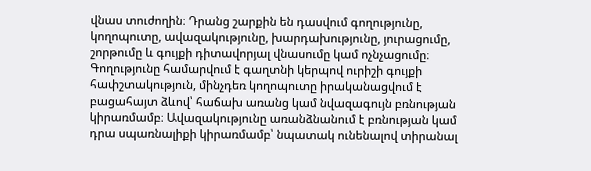վնաս տուժողին։ Դրանց շարքին են դասվում գողությունը, կողոպուտը, ավազակությունը, խարդախությունը, յուրացումը, շորթումը և գույքի դիտավորյալ վնասումը կամ ոչնչացումը։ Գողությունը համարվում է գաղտնի կերպով ուրիշի գույքի հափշտակություն, մինչդեռ կողոպուտը իրականացվում է բացահայտ ձևով՝ հաճախ առանց կամ նվազագույն բռնության կիրառմամբ։ Ավազակությունը առանձնանում է բռնության կամ դրա սպառնալիքի կիրառմամբ՝ նպատակ ունենալով տիրանալ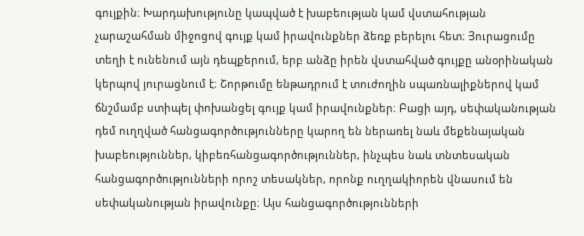գույքին։ Խարդախությունը կապված է խաբեության կամ վստահության չարաշահման միջոցով գույք կամ իրավունքներ ձեռք բերելու հետ։ Յուրացումը տեղի է ունենում այն դեպքերում, երբ անձը իրեն վստահված գույքը անօրինական կերպով յուրացնում է։ Շորթումը ենթադրում է տուժողին սպառնալիքներով կամ ճնշմամբ ստիպել փոխանցել գույք կամ իրավունքներ։ Բացի այդ, սեփականության դեմ ուղղված հանցագործությունները կարող են ներառել նաև մեքենայական խաբեություններ, կիբեռհանցագործություններ, ինչպես նաև տնտեսական հանցագործությունների որոշ տեսակներ, որոնք ուղղակիորեն վնասում են սեփականության իրավունքը։ Այս հանցագործությունների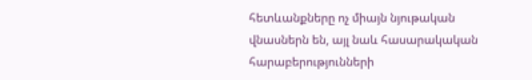հետևանքները ոչ միայն նյութական վնասներն են, այլ նաև հասարակական հարաբերությունների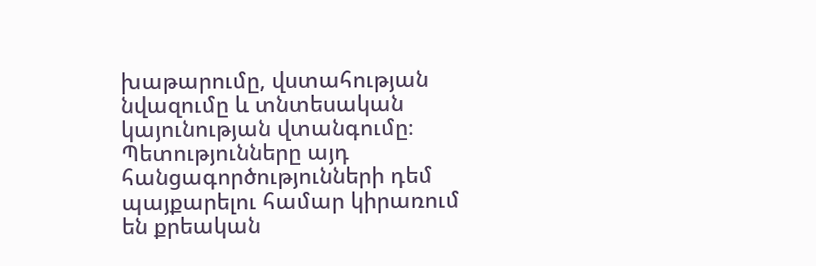խաթարումը, վստահության նվազումը և տնտեսական կայունության վտանգումը։ Պետությունները այդ հանցագործությունների դեմ պայքարելու համար կիրառում են քրեական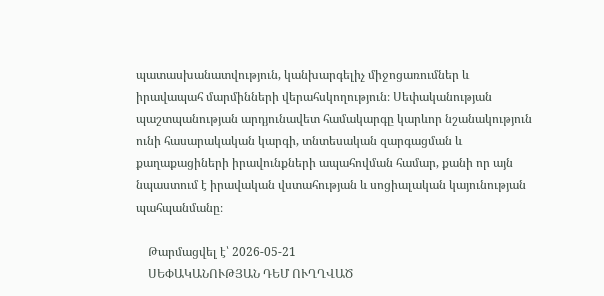պատասխանատվություն, կանխարգելիչ միջոցառումներ և իրավապահ մարմինների վերահսկողություն։ Սեփականության պաշտպանության արդյունավետ համակարգը կարևոր նշանակություն ունի հասարակական կարգի, տնտեսական զարգացման և քաղաքացիների իրավունքների ապահովման համար, քանի որ այն նպաստում է իրավական վստահության և սոցիալական կայունության պահպանմանը։

    Թարմացվել է՝ 2026-05-21
    ՍԵՓԱԿԱՆՈՒԹՅԱՆ ԴԵՄ ՈՒՂՂՎԱԾ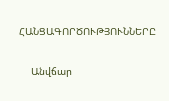ՀԱՆՑԱԳՈՐԾՈՒԹՅՈՒՆՆԵՐԸ

    Անվճար